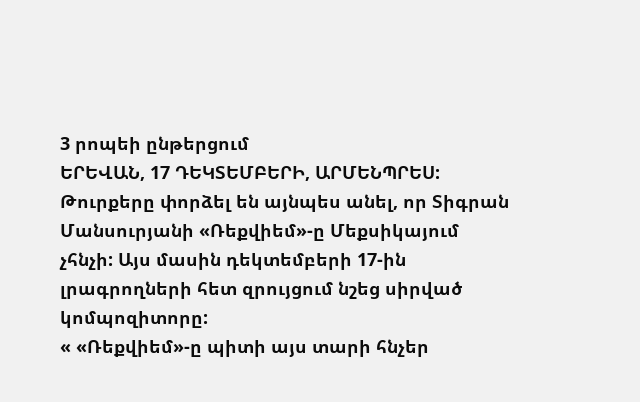3 րոպեի ընթերցում
ԵՐԵՎԱՆ, 17 ԴԵԿՏԵՄԲԵՐԻ, ԱՐՄԵՆՊՐԵՍ: Թուրքերը փորձել են այնպես անել, որ Տիգրան Մանսուրյանի «Ռեքվիեմ»-ը Մեքսիկայում չհնչի: Այս մասին դեկտեմբերի 17-ին լրագրողների հետ զրույցում նշեց սիրված կոմպոզիտորը:
« «Ռեքվիեմ»-ը պիտի այս տարի հնչեր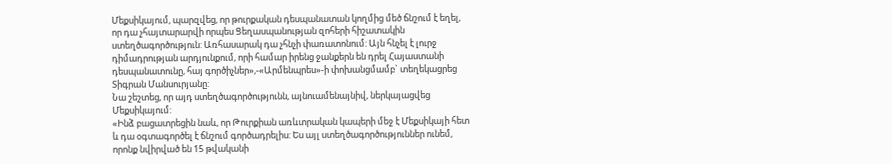Մեքսիկայում, պարզվեց, որ թուրքական դեսպանատան կողմից մեծ ճնշում է եղել, որ դա չհայտարարվի որպես Ցեղասպանության զոհերի հիշատակին ստեղծագործություն: Առհասարակ դա չհնչի փառատոնում: Այն հնչել է լուրջ դիմադրության արդյունքում, որի համար իրենց ջանքերն են դրել Հայաստանի դեսպանատունը, հայ գործիչներ»,-«Արմենպրես»-ի փոխանցմամբ` տեղեկացրեց Տիգրան Մանսուրյանը:
Նա շեշտեց, որ այդ ստեղծագործությունն, այնուամենայնիվ, ներկայացվեց Մեքսիկայում:
«Ինձ բացատրեցին նաև, որ Թուրքիան առևտրական կապերի մեջ է Մեքսիկայի հետ և դա օգտագործել է ճնշում գործադրելիս: Ես այլ ստեղծագործություններ ունեմ, որոնք նվիրված են 15 թվականի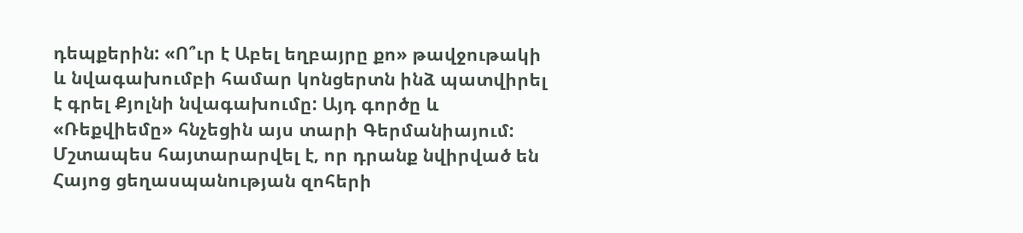դեպքերին: «Ո՞ւր է Աբել եղբայրը քո» թավջութակի և նվագախումբի համար կոնցերտն ինձ պատվիրել է գրել Քյոլնի նվագախումը: Այդ գործը և «Ռեքվիեմը» հնչեցին այս տարի Գերմանիայում: Մշտապես հայտարարվել է, որ դրանք նվիրված են Հայոց ցեղասպանության զոհերի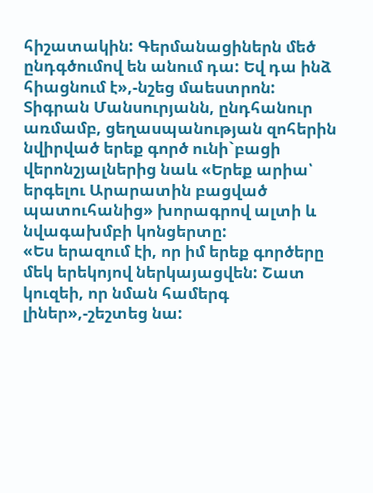հիշատակին: Գերմանացիներն մեծ ընդգծումով են անում դա: Եվ դա ինձ հիացնում է»,-նշեց մաեստրոն:
Տիգրան Մանսուրյանն, ընդհանուր առմամբ, ցեղասպանության զոհերին նվիրված երեք գործ ունի`բացի վերոնշյալներից նաև «Երեք արիա՝ երգելու Արարատին բացված պատուհանից» խորագրով ալտի և նվագախմբի կոնցերտը:
«Ես երազում էի, որ իմ երեք գործերը մեկ երեկոյով ներկայացվեն: Շատ կուզեի, որ նման համերգ լիներ»,-շեշտեց նա: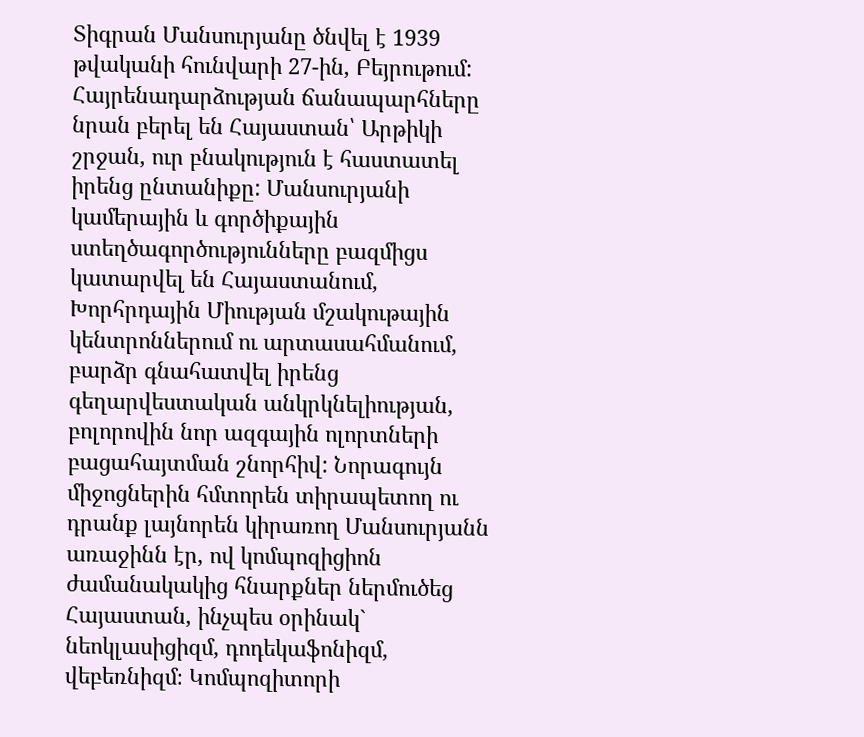Տիգրան Մանսուրյանը ծնվել է 1939 թվականի հունվարի 27-ին, Բեյրութում: Հայրենադարձության ճանապարհները նրան բերել են Հայաստան՝ Արթիկի շրջան, ուր բնակություն է հաստատել իրենց ընտանիքը: Մանսուրյանի կամերային և գործիքային ստեղծագործությունները բազմիցս կատարվել են Հայաստանում, Խորհրդային Միության մշակութային կենտրոններում ու արտասահմանում, բարձր գնահատվել իրենց գեղարվեստական անկրկնելիության, բոլորովին նոր ազգային ոլորտների բացահայտման շնորհիվ: Նորագույն միջոցներին հմտորեն տիրապետող ու դրանք լայնորեն կիրառող Մանսուրյանն առաջինն էր, ով կոմպոզիցիոն ժամանակակից հնարքներ ներմուծեց Հայաստան, ինչպես օրինակ` նեոկլասիցիզմ, դոդեկաֆոնիզմ, վեբեռնիզմ։ Կոմպոզիտորի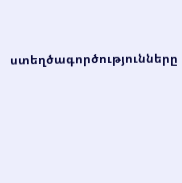ստեղծագործությունները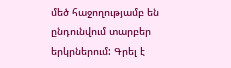մեծ հաջողությամբ են ընդունվում տարբեր երկրներում: Գրել է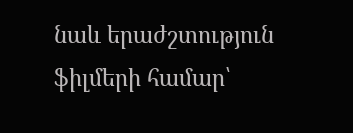նաև երաժշտություն ֆիլմերի համար՝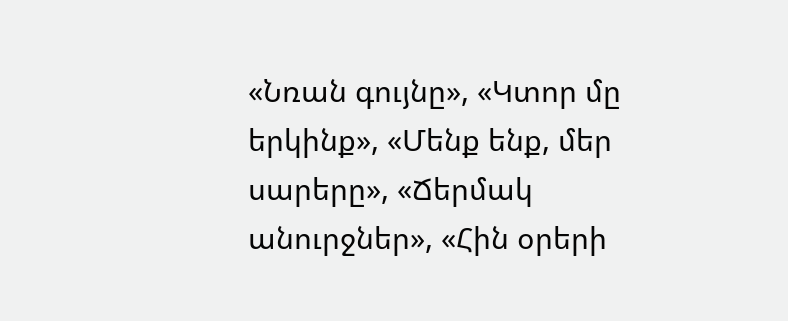«Նռան գույնը», «Կտոր մը երկինք», «Մենք ենք, մեր սարերը», «Ճերմակ անուրջներ», «Հին օրերի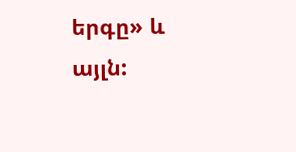երգը» և այլն: